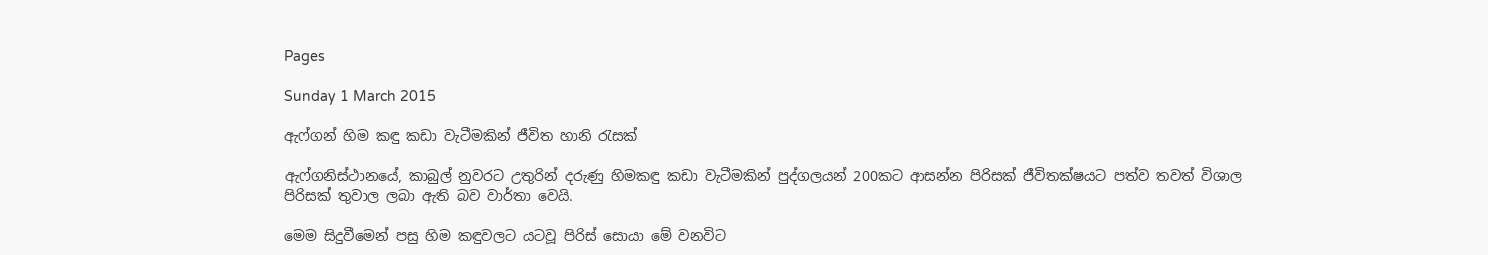Pages

Sunday 1 March 2015

ඇෆ්ගන් හිම කඳු කඩා වැටීමකින් ජීවිත හානි රැසක්

ඇෆ්ගනිස්ථානයේ, කාබුල් නුවරට උතුරින් දරුණු හිමකඳු කඩා වැටීමකින් පුද්ගලයන් 200කට ආසන්න පිරිසක් ජීවිතක්ෂයට පත්ව තවත් විශාල පිරිසක් තුවාල ලබා ඇති බව වාර්තා වෙයි.

මෙම සිදුවීමෙන් පසු හිම කඳුවලට යටවූ පිරිස් සොයා මේ වනවිට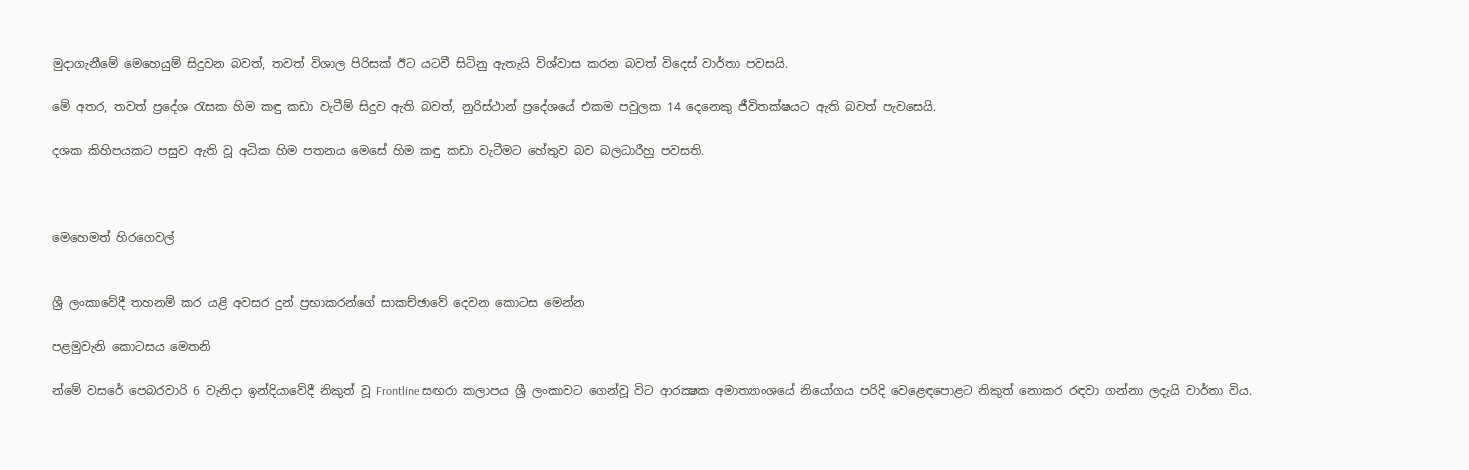මුදාගැනීමේ මෙහෙයුම් සිදුවන බවත්, තවත් විශාල පිරිසක් ඊට යටවී සිටිනු ඇතැයි විශ්වාස කරන බවත් විදෙස් වාර්තා පවසයි.

මේ අතර, තවත් ප්‍රදේශ රැසක හිම කඳු කඩා වැටීම් සිදුව ඇති බවත්, නුරිස්ථාන් ප්‍රදේශයේ එකම පවුලක 14 දෙනෙකු ජීවිතක්ෂයට ඇති බවත් පැවසෙයි.

දශක කිහිපයකට පසුව ඇති වූ අධික හිම පතනය මෙසේ හිම කඳු කඩා වැටීමට හේතුව බව බලධාරීහු පවසති.



මෙහෙමත් හිරගෙවල්


ශ්‍රී ලංකාවේදී තහනම් කර යළි අවසර දුන් ප්‍රභාකරන්ගේ සාකච්ඡාවේ දෙවන කොටස මෙන්න

පළමුවැනි කොටසය මෙතනි

න්මේ වසරේ පෙබරවාරි 6 වැනිදා ඉන්දියාවේදී නිකුත් වූ Frontline සඟරා කලාපය ශ්‍රී ලංකාවට ගෙන්වූ විට ආරක්‍ෂක අමාත්‍යාංශයේ නියෝගය පරිදි වෙළෙඳපොළට නිකුත් නොකර රඳවා ගන්නා ලදැයි වාර්තා විය.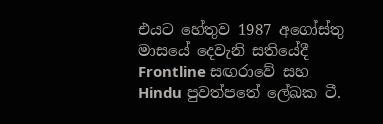එයට හේතුව 1987 අගෝස්‌තු මාසයේ දෙවැනි සතියේදී Frontline සඟරාවේ සහ Hindu පුවත්පතේ ලේඛක ටී.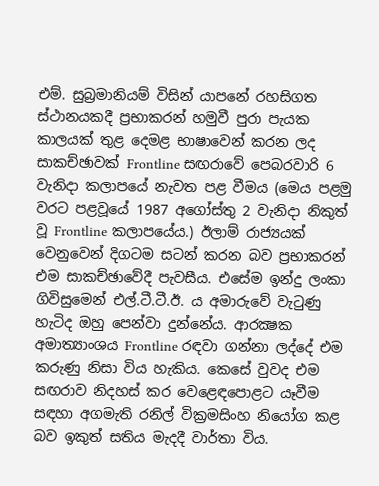එම්. සුබ්‍රමානියම් විසින් යාපනේ රහසිගත ස්‌ථානයකදී ප්‍රභාකරන් හමුවී පුරා පැයක කාලයක්‌ තුළ දෙමළ භාෂාවෙන් කරන ලද සාකච්ඡාවක්‌ Frontline සඟරාවේ පෙබරවාරි 6 වැනිදා කලාපයේ නැවත පළ වීමය (මෙය පළමු වරට පළවූයේ 1987 අගෝස්‌තු 2 වැනිදා නිකුත් වූ Frontline කලාපයේය.) ඊලාම් රාජ්‍යයක්‌ වෙනුවෙන් දිගටම සටන් කරන බව ප්‍රභාකරන් එම සාකච්ඡාවේදී පැවසීය. එසේම ඉන්දු ලංකා ගිවිසුමෙන් එල්.ටී.ටී.ඊ. ය අමාරුවේ වැටුණු හැටිද ඔහු පෙන්වා දුන්නේය. ආරක්‍ෂක අමාත්‍යාංශය Frontline රඳවා ගන්නා ලද්දේ එම කරුණු නිසා විය හැකිය. කෙසේ වුවද එම සඟරාව නිදහස්‌ කර වෙළෙඳපොළට යෑවීම සඳහා අගමැති රනිල් වික්‍රමසිංහ නියෝග කළ බව ඉකුත් සතිය මැදදී වාර්තා විය.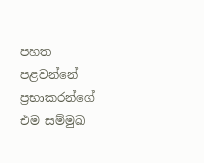පහත පළවන්නේ ප්‍රභාකරන්ගේ එම සම්මුඛ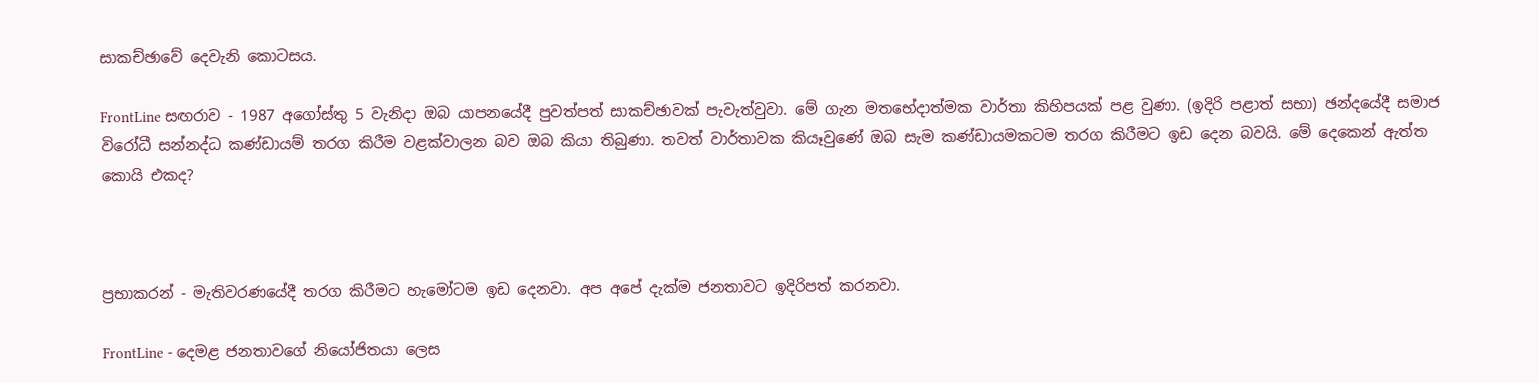සාකච්ඡාවේ දෙවැනි කොටසය.

FrontLine සඟරාව - 1987 අගෝස්‌තු 5 වැනිදා ඔබ යාපනයේදී පුවත්පත් සාකච්ඡාවක්‌ පැවැත්වුවා. මේ ගැන මතභේදාත්මක වාර්තා කිහිපයක්‌ පළ වුණා. (ඉදිරි පළාත් සභා) ඡන්දයේදී සමාජ විරෝධී සන්නද්ධ කණ්‌ඩායම් තරග කිරීම වළක්‌වාලන බව ඔබ කියා තිබුණා. තවත් වාර්තාවක කියෑවුණේ ඔබ සැම කණ්‌ඩායමකටම තරග කිරීමට ඉඩ දෙන බවයි. මේ දෙකෙන් ඇත්ත කොයි එකද?



ප්‍රභාකරන් - මැතිවරණයේදී තරග කිරීමට හැමෝටම ඉඩ දෙනවා. අප අපේ දැක්‌ම ජනතාවට ඉදිරිපත් කරනවා.

FrontLine - දෙමළ ජනතාවගේ නියෝජිතයා ලෙස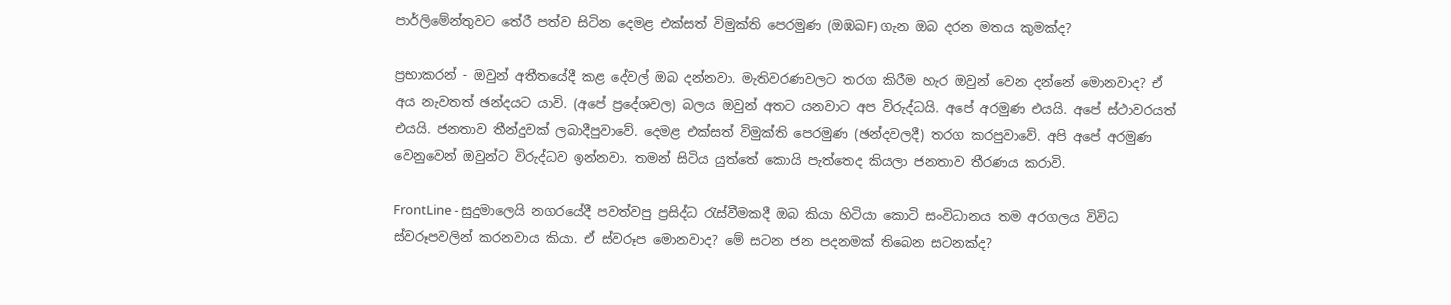පාර්ලිමේන්තුවට තේරී පත්ව සිටින දෙමළ එක්‌සත් විමුක්‌ති පෙරමුණ (ඔඹඛF) ගැන ඔබ දරන මතය කුමක්‌ද?

ප්‍රභාකරන් - ඔවුන් අතීතයේදී කළ දේවල් ඔබ දන්නවා. මැතිවරණවලට තරග කිරීම හැර ඔවුන් වෙන දන්නේ මොනවාද? ඒ අය නැවතත් ඡන්දයට යාවි. (අපේ ප්‍රදේශවල) බලය ඔවුන් අතට යනවාට අප විරුද්ධයි. අපේ අරමුණ එයයි. අපේ ස්‌ථාවරයත් එයයි. ජනතාව තීන්දුවක්‌ ලබාදීපුවාවේ. දෙමළ එක්‌සත් විමුක්‌ති පෙරමුණ (ඡන්දවලදී) තරග කරපුවාවේ. අපි අපේ අරමුණ වෙනුවෙන් ඔවුන්ට විරුද්ධව ඉන්නවා. තමන් සිටිය යුත්තේ කොයි පැත්තෙද කියලා ජනතාව තීරණය කරාවි.

FrontLine - සුදුමාලෙයි නගරයේදී පවත්වපු ප්‍රසිද්ධ රැස්‌වීමකදී ඔබ කියා හිටියා කොටි සංවිධානය තම අරගලය විවිධ ස්‌වරූපවලින් කරනවාය කියා. ඒ ස්‌වරූප මොනවාද? මේ සටන ජන පදනමක්‌ තිබෙන සටනක්‌ද?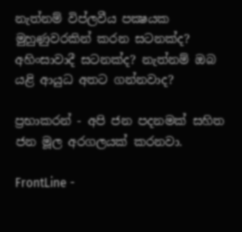නැත්නම් විප්ලවීය පක්‍ෂයක මුහුණුවරකින් කරන සටනක්‌ද? අහිංසාවාදී සටනක්‌ද? නැත්නම් ඔබ යළි ආයුධ අතට ගන්නවාද?

ප්‍රභාකරන් - අපි ජන පදනමක්‌ සහිත ජන මූල අරගලයක්‌ කරනවා.

FrontLine -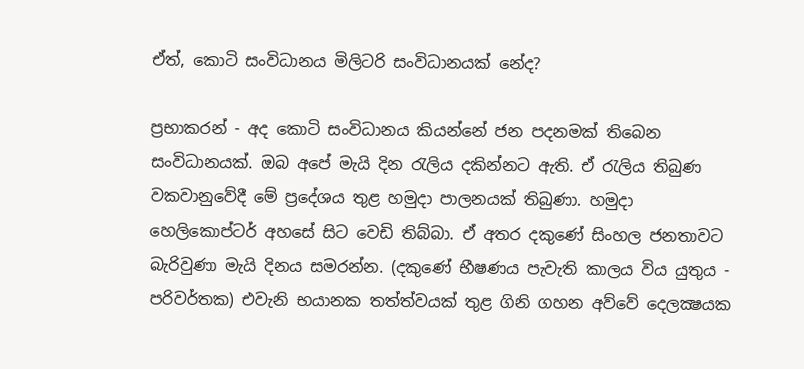ඒත්, කොටි සංවිධානය මිලිටරි සංවිධානයක්‌ නේද?

ප්‍රභාකරන් - අද කොටි සංවිධානය කියන්නේ ජන පදනමක්‌ තිබෙන සංවිධානයක්‌. ඔබ අපේ මැයි දින රැලිය දකින්නට ඇති. ඒ රැලිය තිබුණ වකවානුවේදී මේ ප්‍රදේශය තුළ හමුදා පාලනයක්‌ තිබුණා. හමුදා හෙලිකොප්ටර් අහසේ සිට වෙඩි තිබ්බා. ඒ අතර දකුණේ සිංහල ජනතාවට බැරිවුණා මැයි දිනය සමරන්න. (දකුණේ භීෂණය පැවැති කාලය විය යුතුය - පරිවර්තක) එවැනි භයානක තත්ත්වයක්‌ තුළ ගිනි ගහන අව්වේ දෙලක්‍ෂයක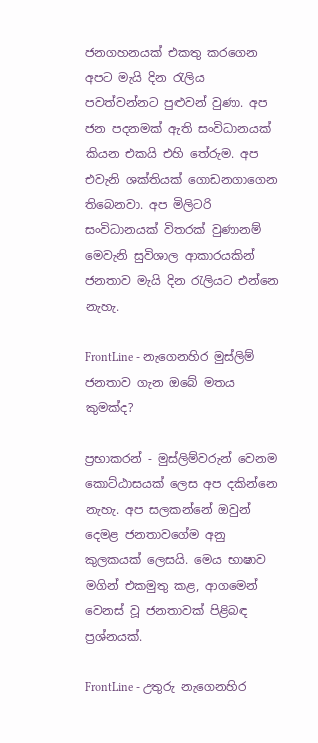ජනගහනයක්‌ එකතු කරගෙන අපට මැයි දින රැලිය පවත්වන්නට පුළුවන් වුණා. අප ජන පදනමක්‌ ඇති සංවිධානයක්‌ කියන එකයි එහි තේරුම. අප එවැනි ශක්‌තියක්‌ ගොඩනගාගෙන තිබෙනවා. අප මිලිටරි සංවිධානයක්‌ විතරක්‌ වුණානම් මෙවැනි සුවිශාල ආකාරයකින් ජනතාව මැයි දින රැලියට එන්නෙ නැහැ.

FrontLine - නැගෙනහිර මුස්‌ලිම් ජනතාව ගැන ඔබේ මතය කුමක්‌ද?

ප්‍රභාකරන් - මුස්‌ලිම්වරුන් වෙනම කොට්‌ඨාසයක්‌ ලෙස අප දකින්නෙ නැහැ. අප සලකන්නේ ඔවුන් දෙමළ ජනතාවගේම අනු කුලකයක්‌ ලෙසයි. මෙය භාෂාව මගින් එකමුතු කළ, ආගමෙන් වෙනස්‌ වූ ජනතාවක්‌ පිළිබඳ ප්‍රශ්නයක්‌.

FrontLine - උතුරු නැගෙනහිර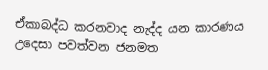ඒකාබද්ධ කරනවාද නැද්ද යන කාරණය උදෙසා පවත්වන ජනමත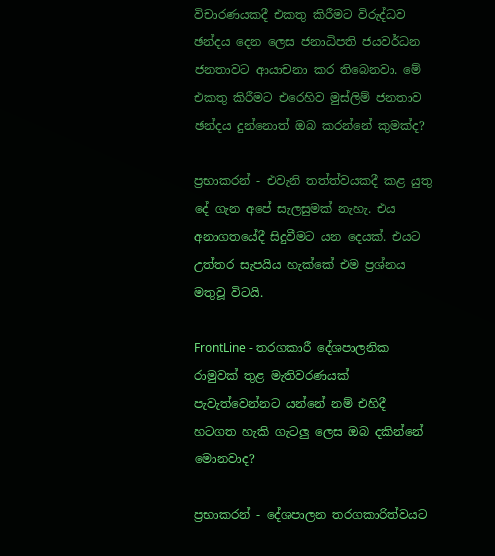විචාරණයකදී එකතු කිරීමට විරුද්ධව ඡන්දය දෙන ලෙස ජනාධිපති ජයවර්ධන ජනතාවට ආයාචනා කර තිබෙනවා. මේ එකතු කිරීමට එරෙහිව මුස්‌ලිම් ජනතාව ඡන්දය දුන්නොත් ඔබ කරන්නේ කුමක්‌ද?

ප්‍රභාකරන් - එවැනි තත්ත්වයකදී කළ යුතු දේ ගැන අපේ සැලසුමක්‌ නැහැ. එය අනාගතයේදී සිදුවීමට යන දෙයක්‌. එයට උත්තර සැපයිය හැක්‌කේ එම ප්‍රශ්නය මතුවූ විටයි.

FrontLine - තරගකාරී දේශපාලනික රාමුවක්‌ තුළ මැතිවරණයක්‌ පැවැත්වෙන්නට යන්නේ නම් එහිදී හටගත හැකි ගැටලු ලෙස ඔබ දකින්නේ මොනවාද?

ප්‍රභාකරන් - දේශපාලන තරගකාරිත්වයට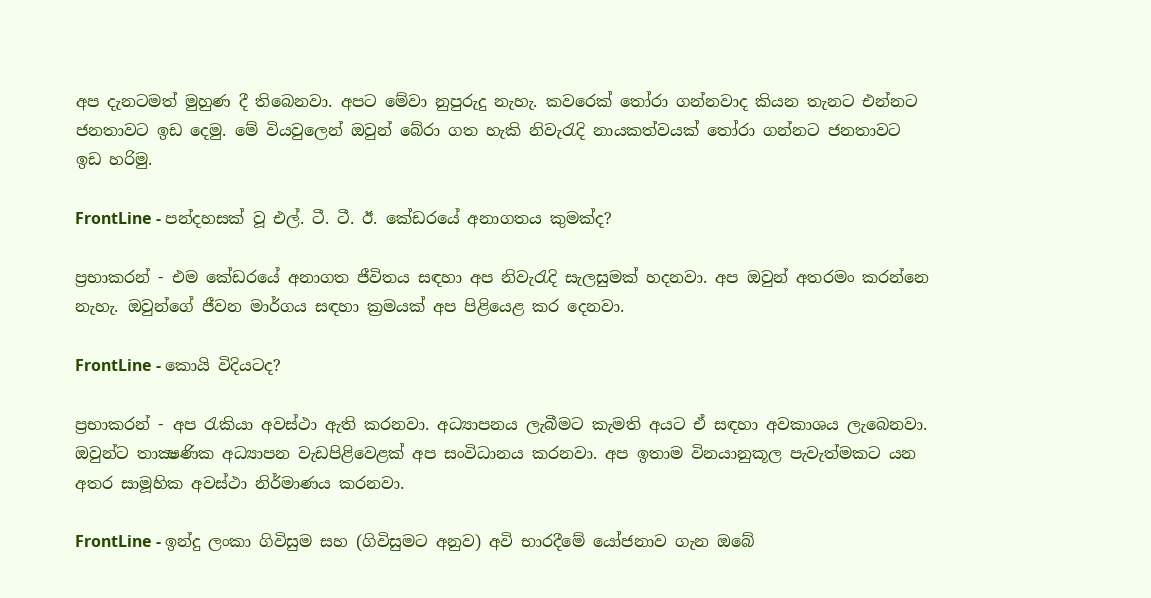අප දැනටමත් මුහුණ දී තිබෙනවා. අපට මේවා නුපුරුදු නැහැ. කවරෙක්‌ තෝරා ගන්නවාද කියන තැනට එන්නට ජනතාවට ඉඩ දෙමු. මේ වියවුලෙන් ඔවුන් බේරා ගත හැකි නිවැරැදි නායකත්වයක්‌ තෝරා ගන්නට ජනතාවට ඉඩ හරිමු.

FrontLine - පන්දහසක්‌ වූ එල්. ටී. ටී. ඊ. කේඩරයේ අනාගතය කුමක්‌ද?

ප්‍රභාකරන් - එම කේඩරයේ අනාගත ජීවිතය සඳහා අප නිවැරැදි සැලසුමක්‌ හදනවා. අප ඔවුන් අතරමං කරන්නෙ නැහැ. ඔවුන්ගේ ජීවන මාර්ගය සඳහා ක්‍රමයක්‌ අප පිළියෙළ කර දෙනවා.

FrontLine - කොයි විදියටද?

ප්‍රභාකරන් - අප රැකියා අවස්‌ථා ඇති කරනවා. අධ්‍යාපනය ලැබීමට කැමති අයට ඒ සඳහා අවකාශය ලැබෙනවා. ඔවුන්ට තාක්‍ෂණික අධ්‍යාපන වැඩපිළිවෙළක්‌ අප සංවිධානය කරනවා. අප ඉතාම විනයානුකූල පැවැත්මකට යන අතර සාමූහික අවස්‌ථා නිර්මාණය කරනවා.

FrontLine - ඉන්දු ලංකා ගිවිසුම සහ (ගිවිසුමට අනුව) අවි භාරදීමේ යෝජනාව ගැන ඔබේ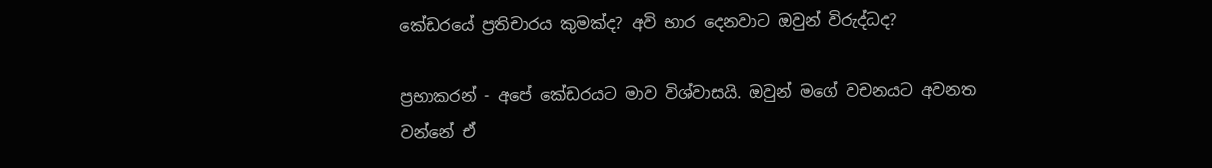කේඩරයේ ප්‍රතිචාරය කුමක්‌ද? අවි භාර දෙනවාට ඔවුන් විරුද්ධද?

ප්‍රභාකරන් - අපේ කේඩරයට මාව විශ්වාසයි. ඔවුන් මගේ වචනයට අවනත වන්නේ ඒ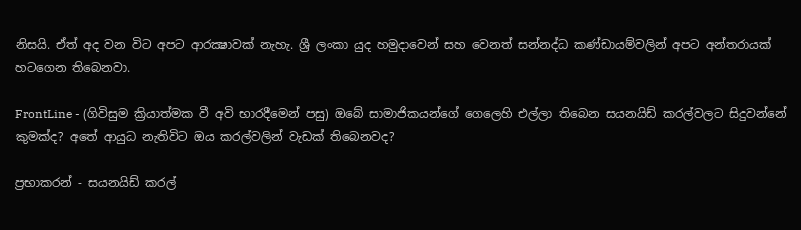නිසයි. ඒත් අද වන විට අපට ආරක්‍ෂාවක්‌ නැහැ. ශ්‍රී ලංකා යුද හමුදාවෙන් සහ වෙනත් සන්නද්ධ කණ්‌ඩායම්වලින් අපට අන්තරායක්‌ හටගෙන තිබෙනවා.

FrontLine - (ගිවිසුම ක්‍රියාත්මක වී අවි භාරදීමෙන් පසු) ඔබේ සාමාජිකයන්ගේ ගෙලෙහි එල්ලා තිබෙන සයනයිඩ් කරල්වලට සිදුවන්නේ කුමක්‌ද? අතේ ආයුධ නැතිවිට ඔය කරල්වලින් වැඩක්‌ තිබෙනවද?

ප්‍රභාකරන් - සයනයිඩ් කරල්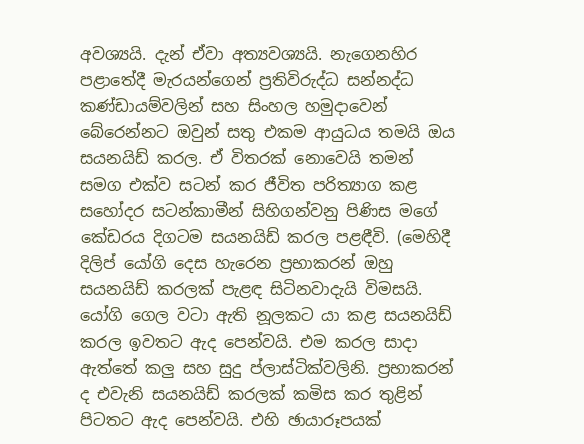අවශ්‍යයි. දැන් ඒවා අත්‍යවශ්‍යයි. නැගෙනහිර පළාතේදී මැරයන්ගෙන් ප්‍රතිවිරුද්ධ සන්නද්ධ කණ්‌ඩායම්වලින් සහ සිංහල හමුදාවෙන් බේරෙන්නට ඔවුන් සතු එකම ආයුධය තමයි ඔය සයනයිඩ් කරල. ඒ විතරක්‌ නොවෙයි තමන් සමග එක්‌ව සටන් කර ජීවිත පරිත්‍යාග කළ සහෝදර සටන්කාමීන් සිහිගන්වනු පිණිස මගේ කේඩරය දිගටම සයනයිඩ් කරල පළඳීවි. (මෙහිදී දිලිප් යෝගි දෙස හැරෙන ප්‍රභාකරන් ඔහු සයනයිඩ් කරලක්‌ පැළඳ සිටිනවාදැයි විමසයි. යෝගි ගෙල වටා ඇති නූලකට යා කළ සයනයිඩ් කරල ඉවතට ඇද පෙන්වයි. එම කරල සාදා ඇත්තේ කලු සහ සුදු ප්ලාස්‌ටික්‌වලිනි. ප්‍රභාකරන් ද එවැනි සයනයිඩ් කරලක්‌ කමිස කර තුළින් පිටතට ඇද පෙන්වයි. එහි ඡායාරූපයක්‌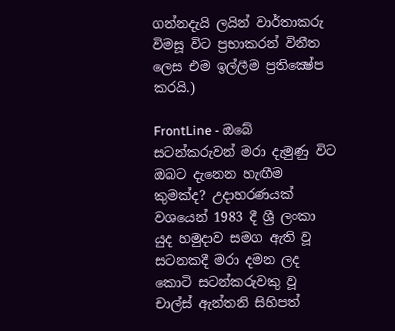ගන්නදැයි ලයින් වාර්තාකරු විමසූ විට ප්‍රභාකරන් විනීත ලෙස එම ඉල්ලීම ප්‍රතික්‍ෂේප කරයි.)

FrontLine - ඔබේ සටන්කරුවන් මරා දැමුණු විට ඔබට දැනෙන හැඟීම කුමක්‌ද? උදාහරණයක්‌ වශයෙන් 1983 දී ශ්‍රී ලංකා යුද හමුදාව සමග ඇති වූ සටනකදී මරා දමන ලද කොටි සටන්කරුවකු වූ චාල්ස්‌ ඇන්තනි සිහිපත්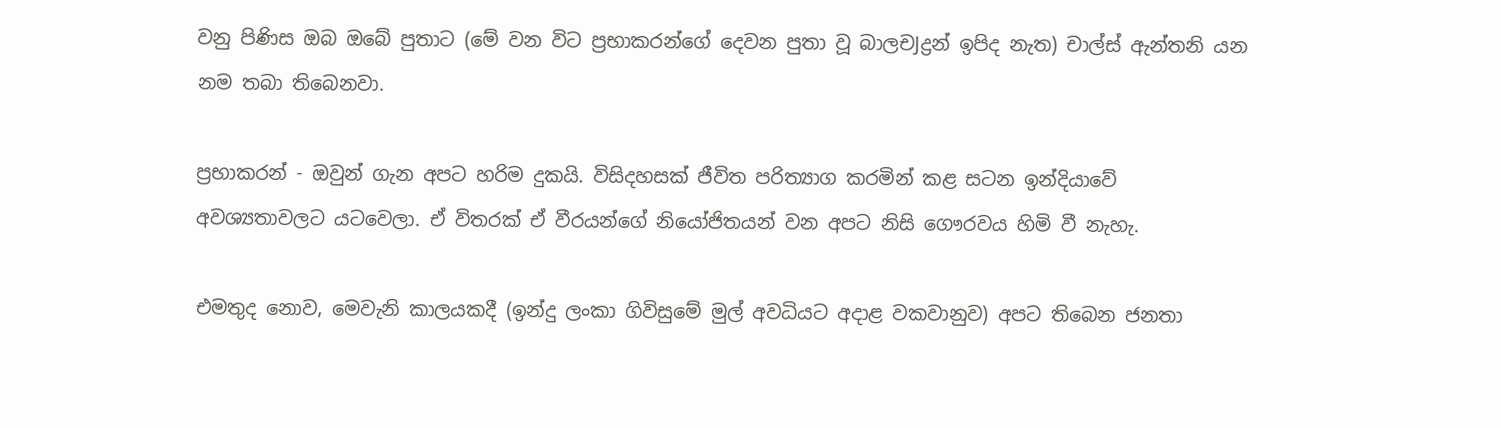වනු පිණිස ඔබ ඔබේ පුතාට (මේ වන විට ප්‍රභාකරන්ගේ දෙවන පුතා වූ බාලචJද්‍රන් ඉපිද නැත) චාල්ස්‌ ඇන්තනි යන නම තබා තිබෙනවා.

ප්‍රභාකරන් - ඔවුන් ගැන අපට හරිම දුකයි. විසිදහසක්‌ ජීවිත පරිත්‍යාග කරමින් කළ සටන ඉන්දියාවේ අවශ්‍යතාවලට යටවෙලා. ඒ විතරක්‌ ඒ වීරයන්ගේ නියෝජිතයන් වන අපට නිසි ගෞරවය හිමි වී නැහැ.

එමතුද නොව, මෙවැනි කාලයකදී (ඉන්දු ලංකා ගිවිසුමේ මුල් අවධියට අදාළ වකවානුව) අපට තිබෙන ජනතා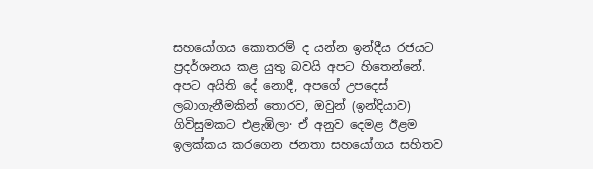සහයෝගය කොතරම් ද යන්න ඉන්දීය රජයට ප්‍රදර්ශනය කළ යුතු බවයි අපට හිතෙන්නේ. අපට අයිති දේ නොදී, අපගේ උපදෙස්‌ ලබාගැනීමකින් තොරව, ඔවුන් (ඉන්දියාව) ගිවිසුමකට එළැඹිලා· ඒ අනුව දෙමළ ඊළම ඉලක්‌කය කරගෙන ජනතා සහයෝගය සහිතව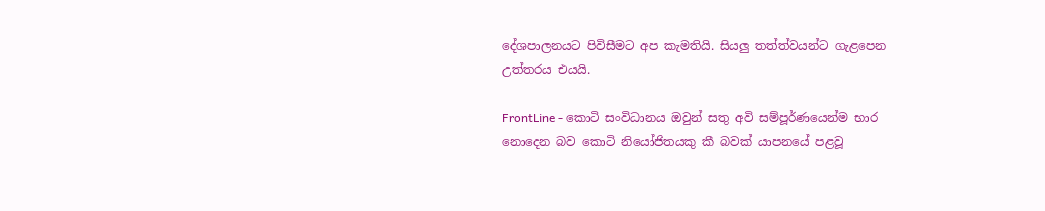දේශපාලනයට පිවිසීමට අප කැමතියි. සියලු තත්ත්වයන්ට ගැළපෙන උත්තරය එයයි.

FrontLine - කොටි සංවිධානය ඔවුන් සතු අවි සම්පූර්ණයෙන්ම භාර නොදෙන බව කොටි නියෝජිතයකු කී බවක්‌ යාපනයේ පළවූ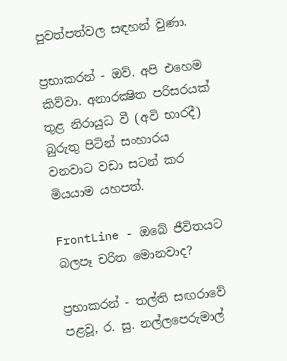පුවත්පත්වල සඳහන් වුණා.

ප්‍රභාකරන් - ඔව්. අපි එහෙම කිව්වා. අනාරක්‍ෂිත පරිසරයක්‌ තුළ නිරායුධ වී (අවි භාරදී) බුරුතු පිටින් සංහාරය වනවාට වඩා සටන් කර මියයාම යහපත්.

FrontLine - ඔබේ ජීවිතයට බලපෑ චරිත මොනවාද?

ප්‍රභාකරන් - තල්ති සඟරාවේ පළවූ, ර. සු. නල්ලපෙරුමාල්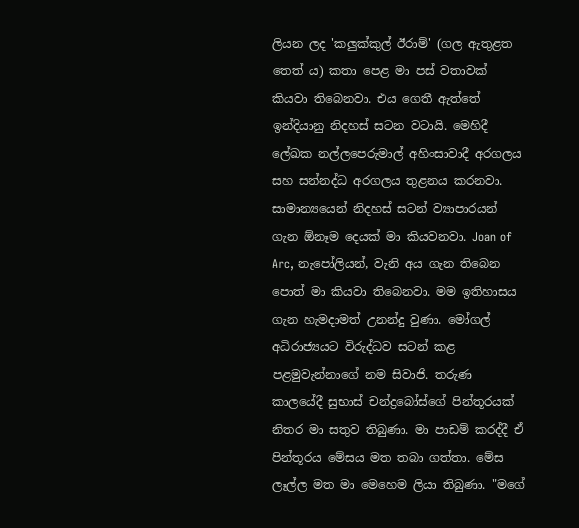ලියන ලද 'කලුක්‌කුල් ඊරාම්' (ගල ඇතුළත තෙත් ය) කතා පෙළ මා පස්‌ වතාවක්‌ කියවා තිබෙනවා. එය ගෙතී ඇත්තේ ඉන්දියානු නිදහස්‌ සටන වටායි. මෙහිදී ලේඛක නල්ලපෙරුමාල් අහිංසාවාදී අරගලය සහ සන්නද්ධ අරගලය තුළනය කරනවා. සාමාන්‍යයෙන් නිදහස්‌ සටන් ව්‍යාපාරයන් ගැන ඕනෑම දෙයක්‌ මා කියවනවා. Joan of Arc, නැපෝලියන්, වැනි අය ගැන තිබෙන පොත් මා කියවා තිබෙනවා. මම ඉතිහාසය ගැන හැමදාමත් උනන්දු වුණා. මෝගල් අධිරාජ්‍යයට විරුද්ධව සටන් කළ පළමුවැන්නාගේ නම සිවාජි. තරුණ කාලයේදී සුභාස්‌ චන්ද්‍රබෝස්‌ගේ පින්තූරයක්‌ නිතර මා සතුව තිබුණා. මා පාඩම් කරද්දී ඒ පින්තූරය මේසය මත තබා ගත්තා. මේස ලෑල්ල මත මා මෙහෙම ලියා තිබුණා. "මගේ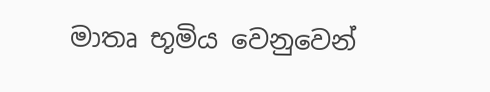මාතෘ භූමිය වෙනුවෙන්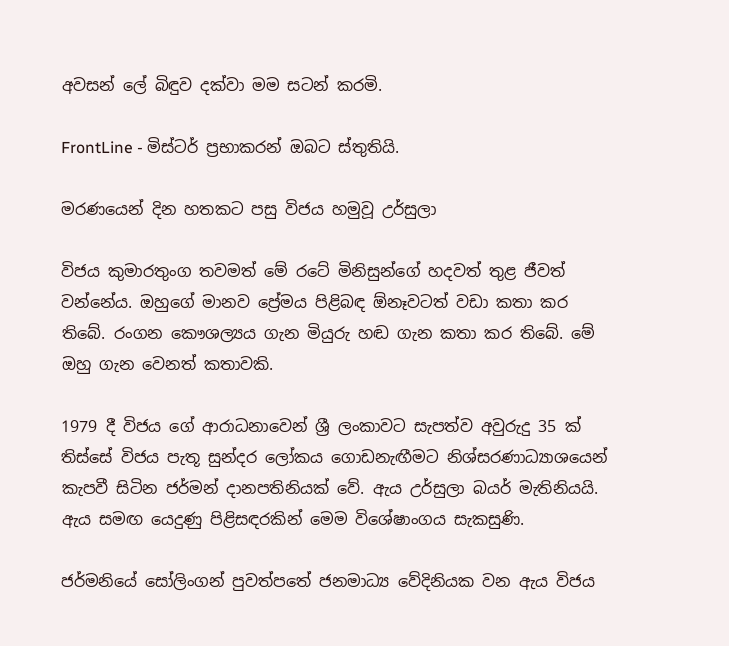අවසන් ලේ බිඳුව දක්‌වා මම සටන් කරමි.

FrontLine - මිස්‌ටර් ප්‍රභාකරන් ඔබට ස්‌තුතියි.

මරණයෙන් දින හතකට පසු විජය හමුවූ උර්සුලා

විජය කුමාරතුංග තවමත් මේ රටේ මිනිසුන්ගේ හදවත් තුළ ජීවත් වන්නේය. ඔහුගේ මානව ප්‍රේමය පිළිබඳ ඕනෑවටත් වඩා කතා කර තිබේ. රංගන කෞශල්‍යය ගැන මියුරු හඬ ගැන කතා කර තිබේ. මේ ඔහු ගැන වෙනත් කතාවකි.

1979 දී විජය ගේ ආරාධනාවෙන් ශ්‍රී ලංකාවට සැපත්ව අවුරුදු 35 ක්‌ තිස්‌සේ විජය පැතූ සුන්දර ලෝකය ගොඩනැඟීමට නිශ්සරණාධ්‍යාශයෙන් කැපවී සිටින ජර්මන් දානපතිනියක්‌ වේ. ඇය උර්සුලා බයර් මැතිනියයි. ඇය සමඟ යෙදුණු පිළිසඳරකින් මෙම විශේෂාංගය සැකසුණි.

ජර්මනියේ සෝලිංගන් පුවත්පතේ ජනමාධ්‍ය වේදිනියක වන ඇය විජය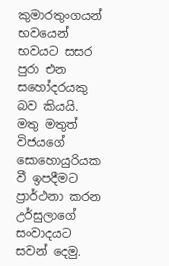කුමාරතුංගයන් භවයෙන් භවයට සසර පුරා එන සහෝදරයකු බව කියයි. මතු මතුත් විජයගේ සොහොයුරියක වී ඉපදීමට ප්‍රාර්ථනා කරන උර්සුලාගේ සංවාදයට සවන් දෙමු.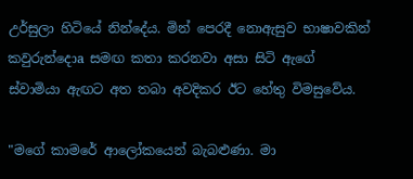උර්සුලා හිටියේ නින්දේය. මින් පෙරදී නොඇසුව භාෂාවකින් කවුරුන්දොa සමඟ කතා කරනවා අසා සිටි ඇගේ ස්‌වාමියා ඇඟට අත තබා අවදිකර ඊට හේතු විමසුවේය.

"මගේ කාමරේ ආලෝකයෙන් බැබළුණා. මා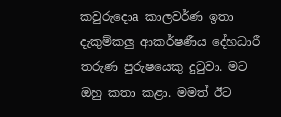කවුරුදොa කාලවර්ණ ඉතා දැකුම්කලු ආකර්ෂණීය දේහධාරී තරුණ පුරුෂයෙකු දුටුවා. මට ඔහු කතා කළා. මමත් ඊට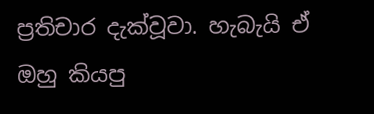ප්‍රතිචාර දැක්‌වූවා. හැබැයි ඒ ඔහු කියපු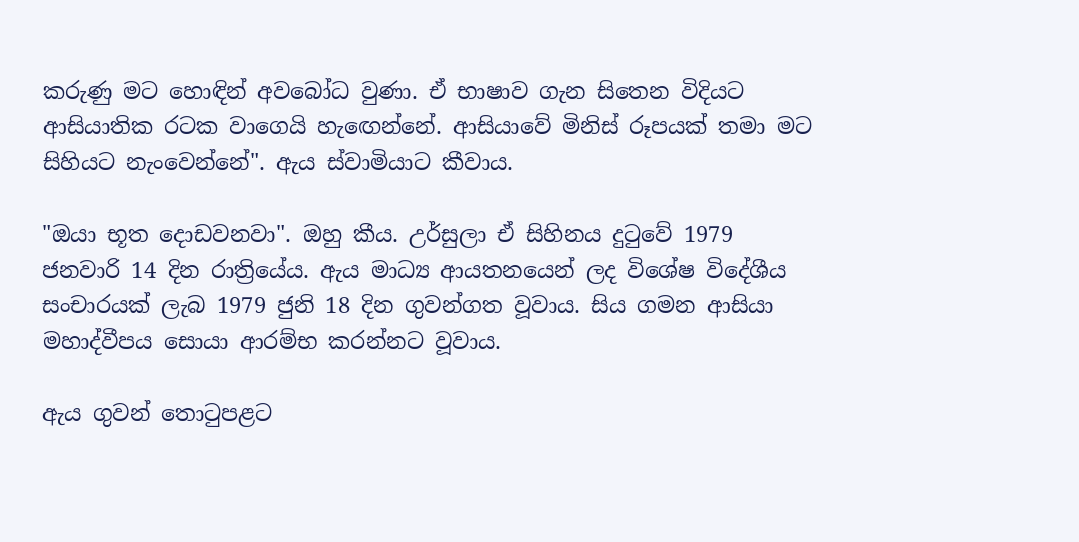කරුණු මට හොඳින් අවබෝධ වුණා. ඒ භාෂාව ගැන සිතෙන විදියට ආසියාතික රටක වාගෙයි හැඟෙන්නේ. ආසියාවේ මිනිස්‌ රූපයක්‌ තමා මට සිහියට නැංවෙන්නේ". ඇය ස්‌වාමියාට කීවාය.

"ඔයා භූත දොඩවනවා". ඔහු කීය. උර්සුලා ඒ සිහිනය දුටුවේ 1979 ජනවාරි 14 දින රාත්‍රියේය. ඇය මාධ්‍ය ආයතනයෙන් ලද විශේෂ විදේශීය සංචාරයක්‌ ලැබ 1979 ජුනි 18 දින ගුවන්ගත වූවාය. සිය ගමන ආසියා මහාද්වීපය සොයා ආරම්භ කරන්නට වූවාය.

ඇය ගුවන් තොටුපළට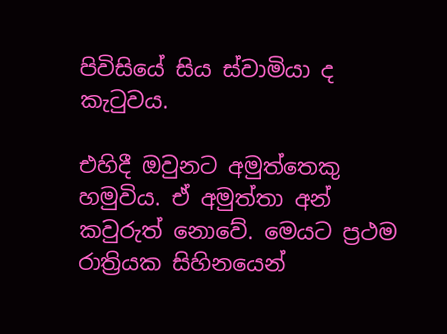පිවිසියේ සිය ස්‌වාමියා ද කැටුවය.

එහිදී ඔවුනට අමුත්තෙකු හමුවිය. ඒ අමුත්තා අන් කවුරුත් නොවේ. මෙයට ප්‍රථම රාත්‍රියක සිහිනයෙන්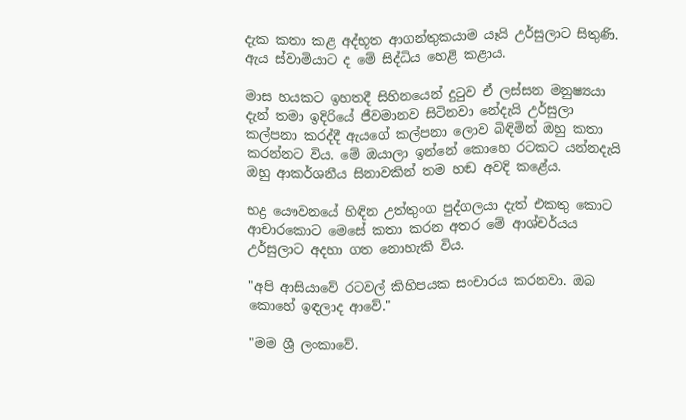දැක කතා කළ අද්භූත ආගන්තුකයාම යෑයි උර්සුලාට සිතුණි. ඇය ස්‌වාමියාට ද මේ සිද්ධිය හෙළි කළාය.

මාස හයකට ඉහතදී සිහිනයෙන් දුටුව ඒ ලස්‌සන මනුෂ්‍යයා දැන් තමා ඉදිරියේ ජීවමානව සිටිනවා නේදැයි උර්සුලා කල්පනා කරද්දී ඇයගේ කල්පනා ලොව බිඳිමින් ඔහු කතා කරන්නට විය. මේ ඔයාලා ඉන්නේ කොහෙ රටකට යන්නදැයි ඔහු ආකර්ශනීය සිනාවකින් තම හඬ අවදි කළේය.

භද්‍ර යෞවනයේ හිඳින උත්තුංග පුද්ගලයා දැත් එකතු කොට ආචාරකොට මෙසේ කතා කරන අතර මේ ආශ්චර්යය උර්සුලාට අදහා ගත නොහැකි විය.

"අපි ආසියාවේ රටවල් කිහිපයක සංචාරය කරනවා. ඔබ කොහේ ඉඳලාද ආවේ."

"මම ශ්‍රී ලංකාවේ.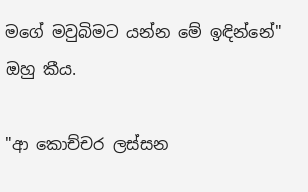මගේ මවුබිමට යන්න මේ ඉඳින්නේ" ඔහු කීය.

"ආ කොච්චර ලස්‌සන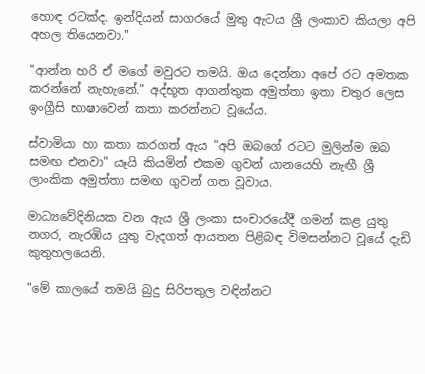හොඳ රටක්‌ද. ඉන්දියන් සාගරයේ මුතු ඇටය ශ්‍රී ලංකාව කියලා අපි අහල තියෙනවා."

"ආන්න හරි ඒ මගේ මවුරට තමයි. ඔය දෙන්නා අපේ රට අමතක කරන්නේ නැහැනේ." අද්භූත ආගන්තුක අමුත්තා ඉතා චතුර ලෙස ඉංග්‍රීසි භාෂාවෙන් කතා කරන්නට වූයේය.

ස්‌වාමියා හා කතා කරගත් ඇය "අපි ඔබගේ රටට මුලින්ම ඔබ සමඟ එනවා" යෑයි කියමින් එකම ගුවන් යානයෙහි නැඟී ශ්‍රී ලාංකික අමුත්තා සමඟ ගුවන් ගත වූවාය.

මාධ්‍යවේදිනියක වන ඇය ශ්‍රී ලංකා සංචාරයේදී ගමන් කළ යුතු නගර, නැරඹිය යුතු වැදගත් ආයතන පිළිබඳ විමසන්නට වූයේ දැඩි කුතුහලයෙනි.

"මේ කාලයේ තමයි බුදු සිරිපතුල වඳින්නට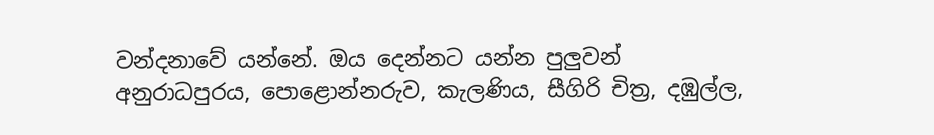වන්දනාවේ යන්නේ. ඔය දෙන්නට යන්න පුලුවන් අනුරාධපුරය, පොළොන්නරුව, කැලණිය, සීගිරි චිත්‍ර, දඹුල්ල,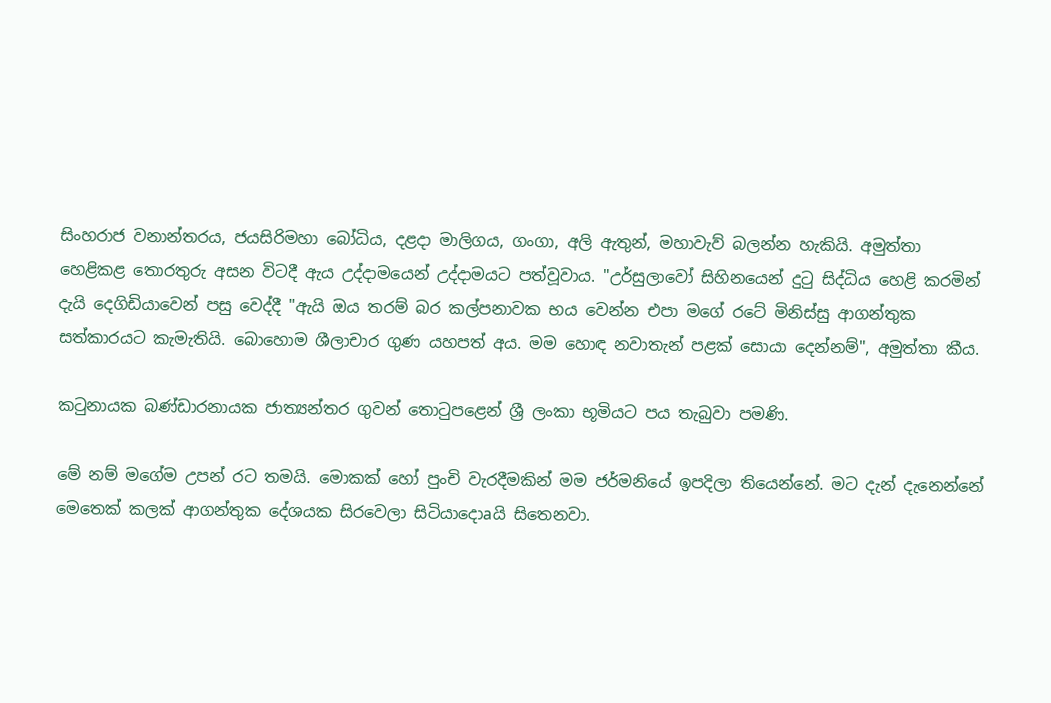සිංහරාජ වනාන්තරය, ජයසිරිමහා බෝධිය, දළදා මාලිගය, ගංගා, අලි ඇතුන්, මහාවැව් බලන්න හැකියි. අමුත්තා හෙළිකළ තොරතුරු අසන විටදී ඇය උද්දාමයෙන් උද්දාමයට පත්වූවාය. "උර්සුලාවෝ සිහිනයෙන් දුටු සිද්ධිය හෙළි කරමින් දැයි දෙගිඩියාවෙන් පසු වෙද්දී "ඇයි ඔය තරම් බර කල්පනාවක භය වෙන්න එපා මගේ රටේ මිනිස්‌සු ආගන්තුක සත්කාරයට කැමැතියි. බොහොම ශීලාචාර ගුණ යහපත් අය. මම හොඳ නවාතැන් පළක්‌ සොයා දෙන්නම්", අමුත්තා කීය.

කටුනායක බණ්‌ඩාරනායක ජාත්‍යන්තර ගුවන් තොටුපළෙන් ශ්‍රී ලංකා භූමියට පය තැබුවා පමණි.

මේ නම් මගේම උපන් රට තමයි. මොකක්‌ හෝ පුංචි වැරදීමකින් මම ජර්මනියේ ඉපදිලා තියෙන්නේ. මට දැන් දැනෙන්නේ මෙතෙක්‌ කලක්‌ ආගන්තුක දේශයක සිරවෙලා සිටියාදොaයි සිතෙනවා.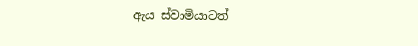ඇය ස්‌වාමියාටත්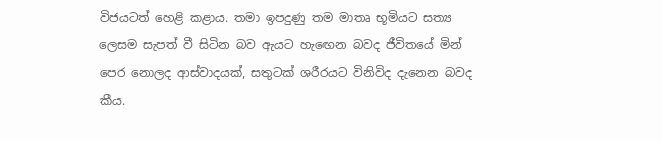විජයටත් හෙළි කළාය. තමා ඉපදුණු තම මාතෘ භූමියට සත්‍ය ලෙසම සැපත් වී සිටින බව ඇයට හැඟෙන බවද ජීවිතයේ මින් පෙර නොලද ආස්‌වාදයක්‌, සතුටක්‌ ශරීරයට විනිවිද දැනෙන බවද කීය.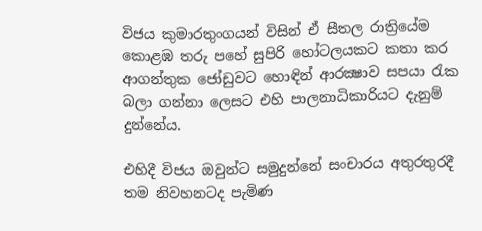විජය කුමාරතුංගයන් විසින් ඒ සීතල රාත්‍රියේම කොළඹ තරු පහේ සුපිරි හෝටලයකට කතා කර ආගන්තුක ජෝඩුවට හොඳින් ආරක්‍ෂාව සපයා රැක බලා ගන්නා ලෙසට එහි පාලනාධිකාරියට දැනුම් දුන්නේය.

එහිදී විජය ඔවුන්ට සමුදුන්නේ සංචාරය අතුරතුරදී තම නිවහනටද පැමිණ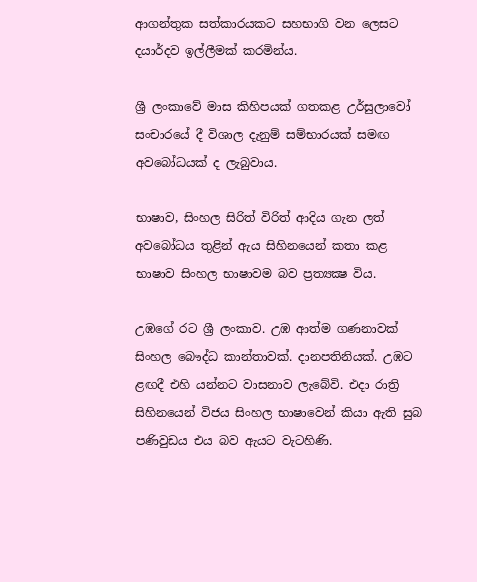ආගන්තුක සත්කාරයකට සහභාගි වන ලෙසට දයාර්දව ඉල්ලීමක්‌ කරමින්ය.

ශ්‍රී ලංකාවේ මාස කිහිපයක්‌ ගතකළ උර්සුලාවෝ සංචාරයේ දී විශාල දැනුම් සම්භාරයක්‌ සමඟ අවබෝධයක්‌ ද ලැබුවාය.

භාෂාව, සිංහල සිරිත් විරිත් ආදිය ගැන ලත් අවබෝධය තුළින් ඇය සිහිනයෙන් කතා කළ භාෂාව සිංහල භාෂාවම බව ප්‍රත්‍යක්‍ෂ විය.

උඹගේ රට ශ්‍රී ලංකාව. උඹ ආත්ම ගණනාවක්‌ සිංහල බෞද්ධ කාන්තාවක්‌. දානපතිනියක්‌. උඹට ළඟදී එහි යන්නට වාසනාව ලැබේවි. එදා රාත්‍රි සිහිනයෙන් විජය සිංහල භාෂාවෙන් කියා ඇති සුබ පණිවුඩය එය බව ඇයට වැටහිණි.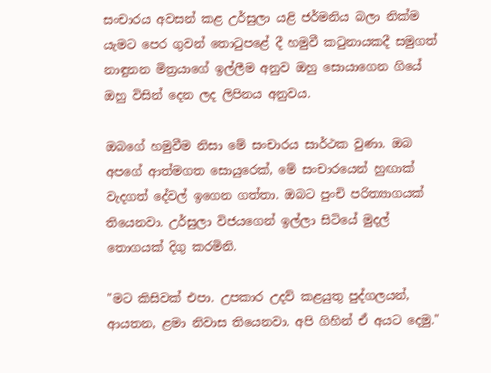සංචාරය අවසන් කළ උර්සුලා යළි ජර්මනිය බලා නික්‌ම යැමට පෙර ගුවන් තොටුපළේ දී හමුවී කටුනායකදී සමුගත් නාඳුනන මිත්‍රයාගේ ඉල්ලීම අනුව ඔහු සොයාගෙන ගියේ ඔහු විසින් දෙන ලද ලිපිනය අනුවය.

ඔබගේ හමුවීම නිසා මේ සංචාරය සාර්ථක වුණා. ඔබ අපගේ ආත්මගත සොයුරෙක්‌, මේ සංචාරයෙන් හුඟාක්‌ වැදගත් දේවල් ඉගෙන ගත්තා. ඔබට පුංචි පරිත්‍යාගයක්‌ තියෙනවා. උර්සුලා විජයගෙන් ඉල්ලා සිටියේ මුදල් තොගයක්‌ දිගු කරමිනි.

"මට කිසිවක්‌ එපා. උපකාර උදව් කළයුතු පුද්ගලයන්, ආයතන, ළමා නිවාස තියෙනවා. අපි ගිහින් ඒ අයට දෙමු."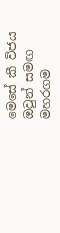මෙසේ කී විජය ඔවුන් සමඟ මහරගම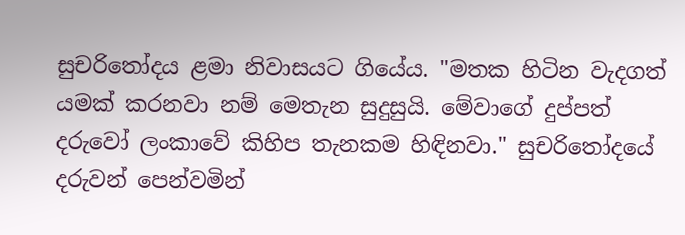සුචරිතෝදය ළමා නිවාසයට ගියේය. "මතක හිටින වැදගත් යමක්‌ කරනවා නම් මෙතැන සුදුසුයි. මේවාගේ දුප්පත් දරුවෝ ලංකාවේ කිහිප තැනකම හිඳිනවා." සුචරිතෝදයේ දරුවන් පෙන්වමින්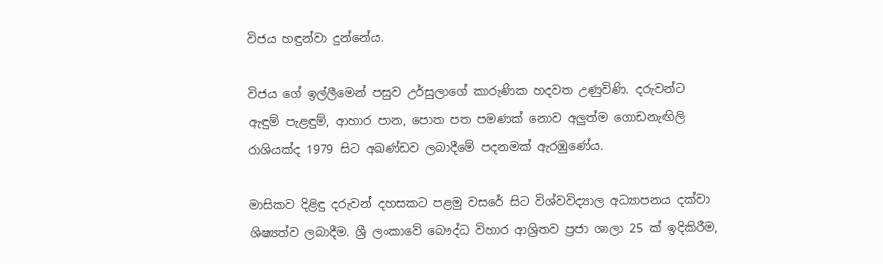විජය හඳුන්වා දුන්නේය.

විජය ගේ ඉල්ලීමෙන් පසුව උර්සුලාගේ කාරුණික හදවත උණුවිණි. දරුවන්ට ඇඳුම් පැළඳුම්, ආහාර පාන, පොත පත පමණක්‌ නොව අලුත්ම ගොඩනැඟිලි රාශියක්‌ද 1979 සිට අඛණ්‌ඩව ලබාදීමේ පදනමක්‌ ඇරඹුණේය.

මාසිකව දිළිඳු දරුවන් දහසකට පළමු වසරේ සිට විශ්වවිද්‍යාල අධ්‍යාපනය දක්‌වා ශිෂ්‍යත්ව ලබාදීම. ශ්‍රී ලංකාවේ බෞද්ධ විහාර ආශ්‍රිතව ප්‍රජා ශාලා 25 ක්‌ ඉදිකිරීම,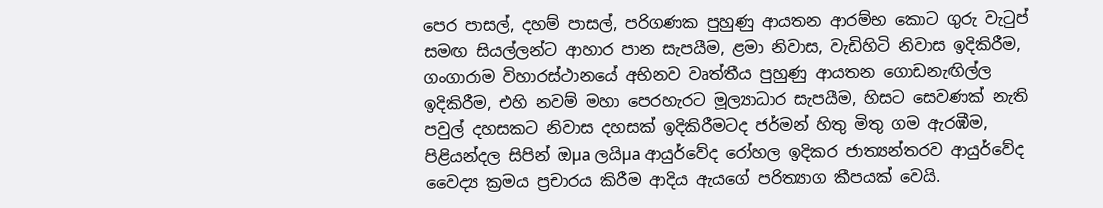පෙර පාසල්, දහම් පාසල්, පරිගණක පුහුණු ආයතන ආරම්භ කොට ගුරු වැටුප් සමඟ සියල්ලන්ට ආහාර පාන සැපයීම, ළමා නිවාස, වැඩිහිටි නිවාස ඉදිකිරීම, ගංගාරාම විහාරස්‌ථානයේ අභිනව වෘත්තීය පුහුණු ආයතන ගොඩනැඟිල්ල ඉදිකිරීම, එහි නවම් මහා පෙරහැරට මූල්‍යාධාර සැපයීම, හිසට සෙවණක්‌ නැති පවුල් දහසකට නිවාස දහසක්‌ ඉදිකිරීමටද ජර්මන් හිතු මිතු ගම ඇරඹීම, පිළියන්දල සිපින් ඔµa ලයිµa ආයුර්වේද රෝහල ඉදිකර ජාත්‍යන්තරව ආයුර්වේද වෛද්‍ය ක්‍රමය ප්‍රචාරය කිරීම ආදිය ඇයගේ පරිත්‍යාග කීපයක්‌ වෙයි.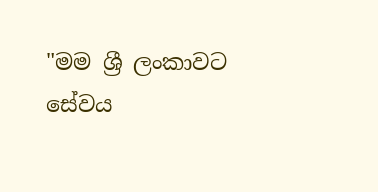"මම ශ්‍රී ලංකාවට සේවය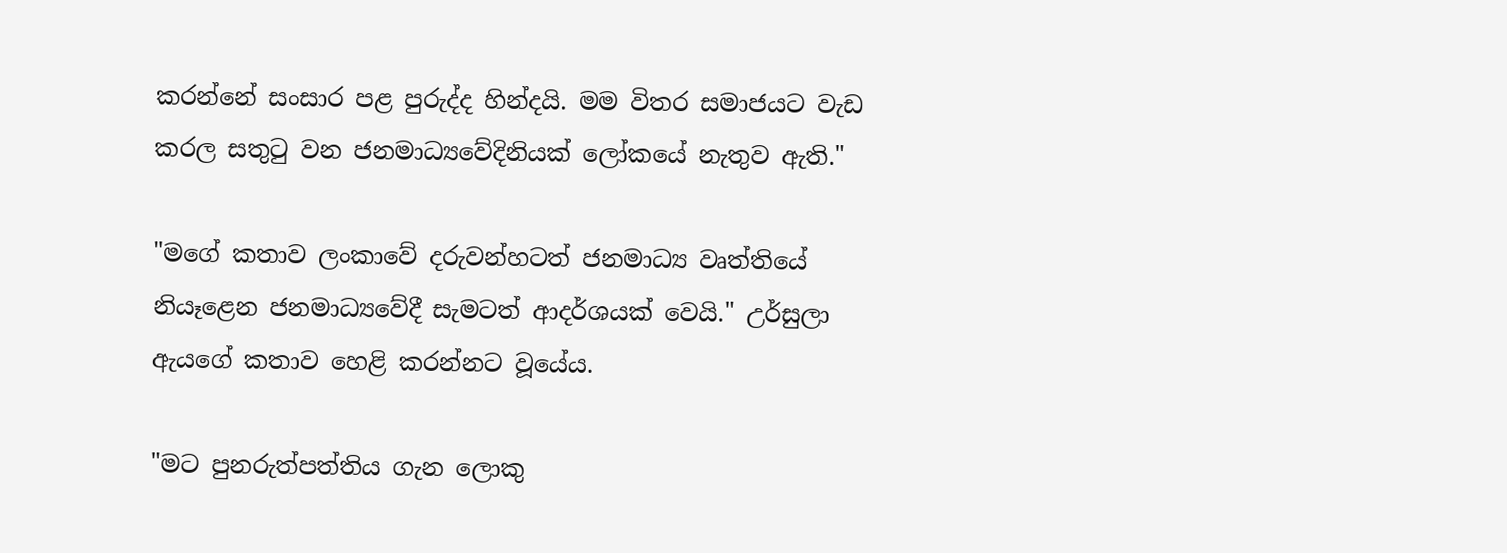කරන්නේ සංසාර පළ පුරුද්ද හින්දයි. මම විතර සමාජයට වැඩ කරල සතුටු වන ජනමාධ්‍යවේදිනියක්‌ ලෝකයේ නැතුව ඇති."

"මගේ කතාව ලංකාවේ දරුවන්හටත් ජනමාධ්‍ය වෘත්තියේ නියෑළෙන ජනමාධ්‍යවේදී සැමටත් ආදර්ශයක්‌ වෙයි." උර්සුලා ඇයගේ කතාව හෙළි කරන්නට වූයේය.

"මට පුනරුත්පත්තිය ගැන ලොකු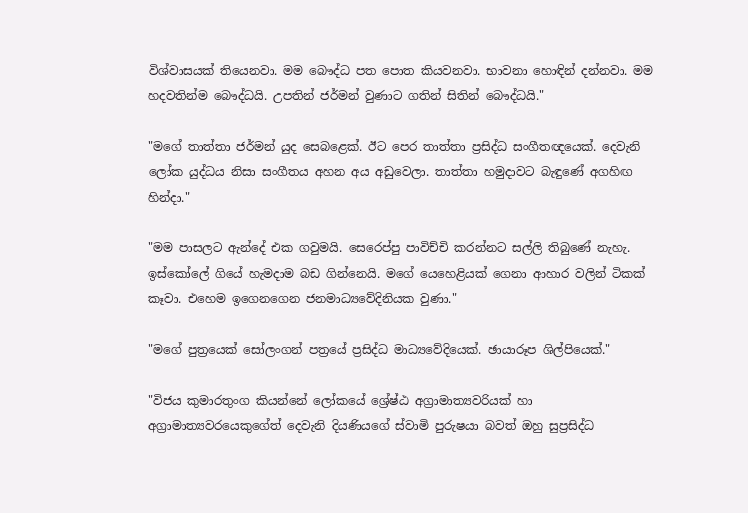විශ්වාසයක්‌ තියෙනවා. මම බෞද්ධ පත පොත කියවනවා. භාවනා හොඳින් දන්නවා. මම හදවතින්ම බෞද්ධයි. උපතින් ජර්මන් වුණාට ගතින් සිතින් බෞද්ධයි."

"මගේ තාත්තා ජර්මන් යුද සෙබළෙක්‌. ඊට පෙර තාත්තා ප්‍රසිද්ධ සංගීතඥයෙක්‌. දෙවැනි ලෝක යුද්ධය නිසා සංගීතය අහන අය අඩුවෙලා. තාත්තා හමුදාවට බැඳුණේ අගහිඟ හින්දා."

"මම පාසලට ඇන්දේ එක ගවුමයි. සෙරෙප්පු පාවිච්චි කරන්නට සල්ලි තිබුණේ නැහැ. ඉස්‌කෝලේ ගියේ හැමදාම බඩ ගින්නෙයි. මගේ යෙහෙළියක්‌ ගෙනා ආහාර වලින් ටිකක්‌ කෑවා. එහෙම ඉගෙනගෙන ජනමාධ්‍යවේදිනියක වුණා."

"මගේ පුත්‍රයෙක්‌ සෝලංගන් පත්‍රයේ ප්‍රසිද්ධ මාධ්‍යවේදියෙක්‌. ඡායාරූප ශිල්පියෙක්‌."

"විජය කුමාරතුංග කියන්නේ ලෝකයේ ශ්‍රේෂ්ඨ අග්‍රාමාත්‍යවරියක්‌ හා අග්‍රාමාත්‍යවරයෙකුගේත් දෙවැනි දියණියගේ ස්‌වාමි පුරුෂයා බවත් ඔහු සුප්‍රසිද්ධ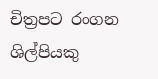චිත්‍රපට රංගන ශිල්පියකු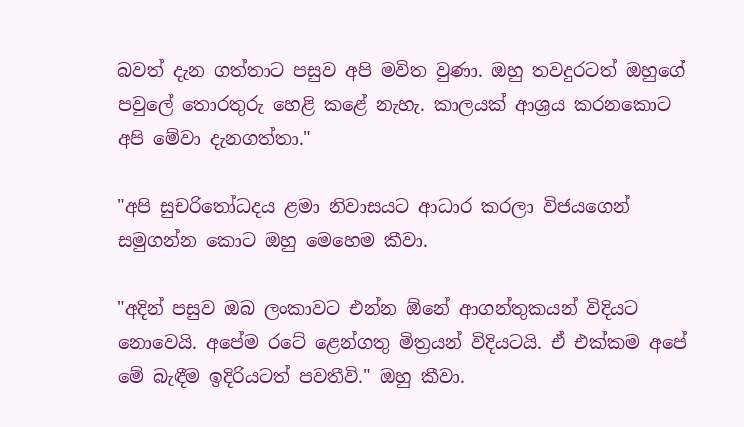බවත් දැන ගත්තාට පසුව අපි මවිත වුණා. ඔහු තවදුරටත් ඔහුගේ පවුලේ තොරතුරු හෙළි කළේ නැහැ. කාලයක්‌ ආශ්‍රය කරනකොට අපි මේවා දැනගත්තා."

"අපි සුචරිතෝධදය ළමා නිවාසයට ආධාර කරලා විජයගෙන් සමුගන්න කොට ඔහු මෙහෙම කීවා.

"අදින් පසුව ඔබ ලංකාවට එන්න ඕනේ ආගන්තුකයන් විදියට නොවෙයි. අපේම රටේ ළෙන්ගතු මිත්‍රයන් විදියටයි. ඒ එක්‌කම අපේ මේ බැඳීම ඉදිරියටත් පවතීවි." ඔහු කීවා.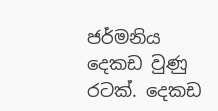ජර්මනිය දෙකඩ වුණු රටක්‌. දෙකඩ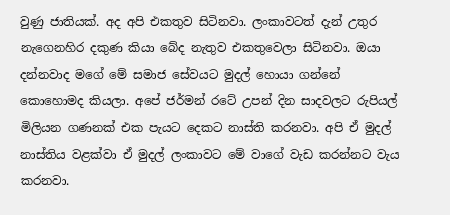වුණු ජාතියක්‌. අද අපි එකතුව සිටිනවා. ලංකාවටත් දැන් උතුර නැගෙනහිර දකුණ කියා බේද නැතුව එකතුවෙලා සිටිනවා. ඔයා දන්නවාද මගේ මේ සමාජ සේවයට මුදල් හොයා ගන්නේ කොහොමද කියලා. අපේ ජර්මන් රටේ උපන් දින සාදවලට රුපියල් මිලියන ගණනක්‌ එක පැයට දෙකට නාස්‌ති කරනවා. අපි ඒ මුදල් නාස්‌තිය වළක්‌වා ඒ මුදල් ලංකාවට මේ වාගේ වැඩ කරන්නට වැය කරනවා.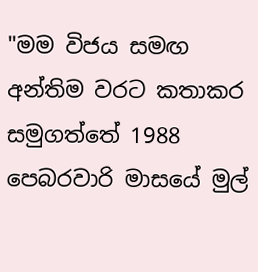"මම විජය සමඟ අන්තිම වරට කතාකර සමුගත්තේ 1988 පෙබරවාරි මාසයේ මුල්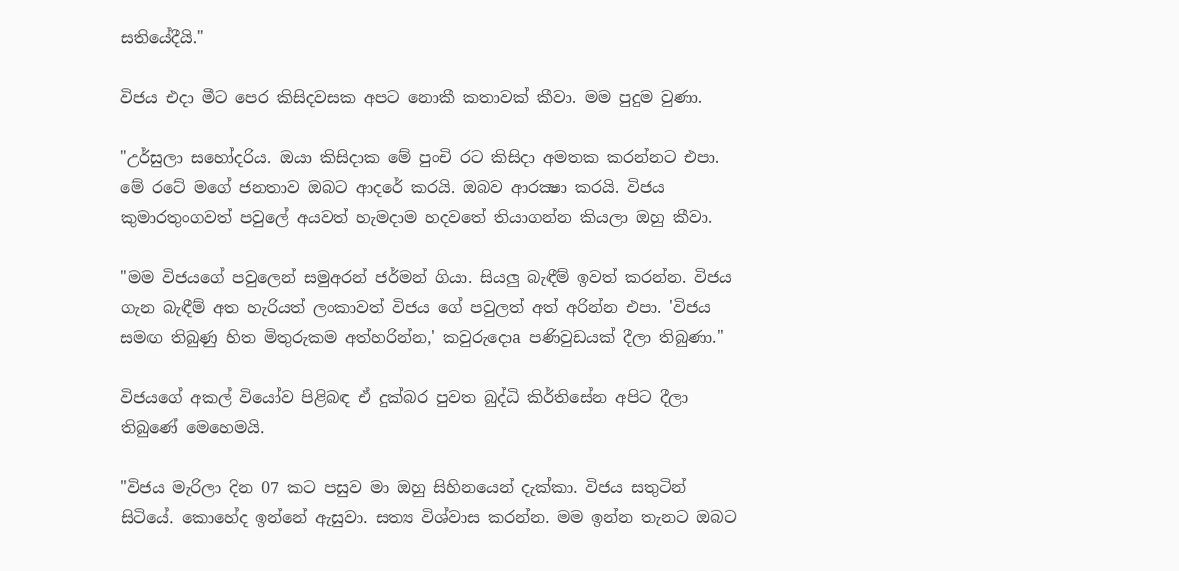සතියේදීයි."

විජය එදා මීට පෙර කිසිදවසක අපට නොකී කතාවක්‌ කීවා. මම පුදුම වුණා.

"උර්සුලා සහෝදරිය. ඔයා කිසිදාක මේ පුංචි රට කිසිදා අමතක කරන්නට එපා. මේ රටේ මගේ ජනතාව ඔබට ආදරේ කරයි. ඔබව ආරක්‍ෂා කරයි. විජය කුමාරතුංගවත් පවුලේ අයවත් හැමදාම හදවතේ තියාගන්න කියලා ඔහු කීවා.

"මම විජයගේ පවුලෙන් සමුඅරන් ජර්මන් ගියා. සියලු බැඳීම් ඉවත් කරන්න. විජය ගැන බැඳීම් අත හැරියත් ලංකාවත් විජය ගේ පවුලත් අත් අරින්න එපා. 'විජය සමඟ තිබුණු හිත මිතුරුකම අත්හරින්න,' කවුරුදොa පණිවුඩයක්‌ දීලා තිබුණා."

විජයගේ අකල් වියෝව පිළිබඳ ඒ දුක්‌බර පුවත බුද්ධි කිර්තිසේන අපිට දීලා තිබුණේ මෙහෙමයි.

"විජය මැරිලා දින 07 කට පසුව මා ඔහු සිහිනයෙන් දැක්‌කා. විජය සතුටින් සිටියේ. කොහේද ඉන්නේ ඇසුවා. සත්‍ය විශ්වාස කරන්න. මම ඉන්න තැනට ඔබට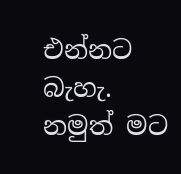එන්නට බැහැ. නමුත් මට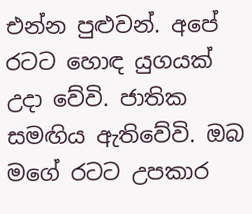එන්න පුළුවන්. අපේ රටට හොඳ යුගයක්‌ උදා වේවි. ජාතික සමඟිය ඇතිවේවි. ඔබ මගේ රටට උපකාර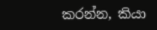කරන්න, කියා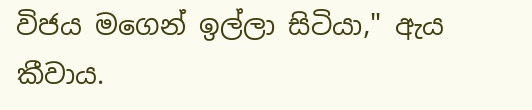විජය මගෙන් ඉල්ලා සිටියා," ඇය කීවාය.